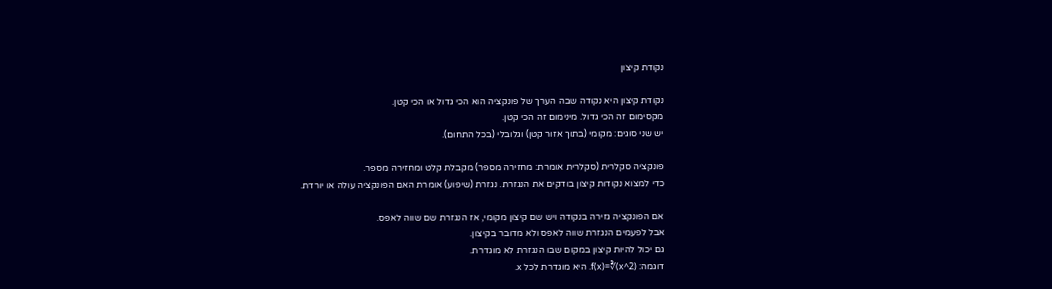נקודת קיצון

נקודת קיצון היא נקודה שבה הערך של פונקציה הוא הכי גדול או הכי קטן.
מקסימום זה הכי גדול. מינימום זה הכי קטן.
יש שני סוגים: מקומי (בתוך אזור קטן) וגלובלי (בכל התחום).

פונקציה סקלרית (סקלרית אומרת: מחזירה מספר) מקבלת קלט ומחזירה מספר.
כדי למצוא נקודות קיצון בודקים את הנגזרת. נגזרת (שיפוע) אומרת האם הפונקציה עולה או יורדת.

אם הפונקציה גזירה בנקודה ויש שם קיצון מקומי, אז הנגזרת שם שווה לאפס.
אבל לפעמים הנגזרת שווה לאפס ולא מדובר בקיצון.
גם יכול להיות קיצון במקום שבו הנגזרת לא מוגדרת.
דוגמה: f(x)=∛(x^2). היא מוגדרת לכל x.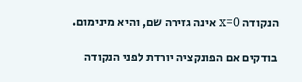הנקודה x=0 אינה גזירה שם, והיא מינימום.

בודקים אם הפונקציה יורדת לפני הנקודה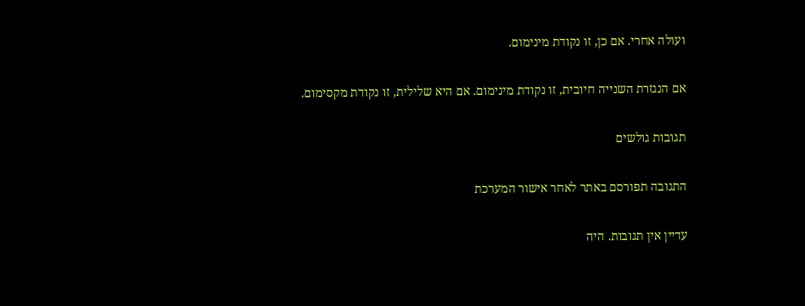ועולה אחרי. אם כן, זו נקודת מינימום.

אם הנגזרת השנייה חיובית, זו נקודת מינימום. אם היא שלילית, זו נקודת מקסימום.

תגובות גולשים

התגובה תפורסם באתר לאחר אישור המערכת

עדיין אין תגובות. היה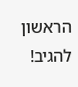הראשון להגיב!